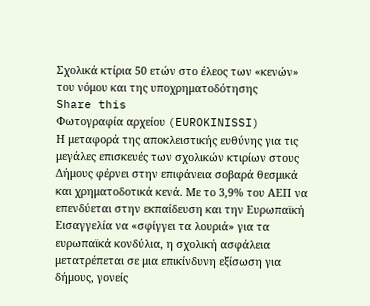Σχολικά κτίρια 50 ετών στο έλεος των «κενών» του νόμου και της υποχρηματοδότησης
Share this
Φωτογραφία αρχείου (EUROKINISSI)
Η μεταφορά της αποκλειστικής ευθύνης για τις μεγάλες επισκευές των σχολικών κτιρίων στους Δήμους φέρνει στην επιφάνεια σοβαρά θεσμικά και χρηματοδοτικά κενά. Με το 3,9% του ΑΕΠ να επενδύεται στην εκπαίδευση και την Ευρωπαϊκή Εισαγγελία να «σφίγγει τα λουριά» για τα ευρωπαϊκά κονδύλια, η σχολική ασφάλεια μετατρέπεται σε μια επικίνδυνη εξίσωση για δήμους, γονείς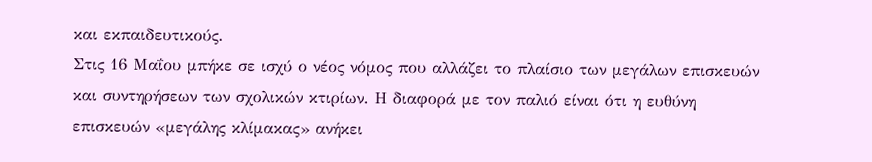και εκπαιδευτικούς.
Στις 16 Μαΐου μπήκε σε ισχύ ο νέος νόμος που αλλάζει το πλαίσιο των μεγάλων επισκευών και συντηρήσεων των σχολικών κτιρίων. Η διαφορά με τον παλιό είναι ότι η ευθύνη επισκευών «μεγάλης κλίμακας» ανήκει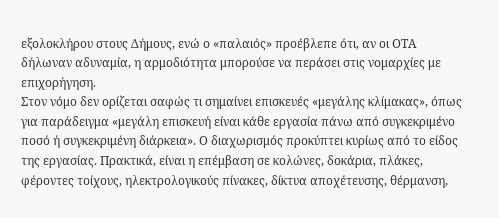εξολοκλήρου στους Δήμους, ενώ ο «παλαιός» προέβλεπε ότι, αν οι ΟΤΑ δήλωναν αδυναμία, η αρμοδιότητα μπορούσε να περάσει στις νομαρχίες με επιχορήγηση.
Στον νόμο δεν ορίζεται σαφώς τι σημαίνει επισκευές «μεγάλης κλίμακας», όπως για παράδειγμα «μεγάλη επισκευή είναι κάθε εργασία πάνω από συγκεκριμένο ποσό ή συγκεκριμένη διάρκεια». Ο διαχωρισμός προκύπτει κυρίως από το είδος της εργασίας. Πρακτικά, είναι η επέμβαση σε κολώνες, δοκάρια, πλάκες, φέροντες τοίχους, ηλεκτρολογικούς πίνακες, δίκτυα αποχέτευσης, θέρμανση,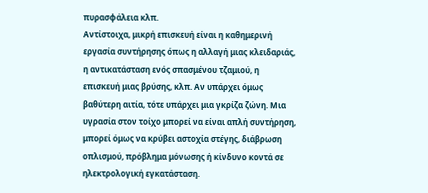πυρασφάλεια κλπ.
Αντίστοιχα, μικρή επισκευή είναι η καθημερινή εργασία συντήρησης όπως η αλλαγή μιας κλειδαριάς, η αντικατάσταση ενός σπασμένου τζαμιού, η επισκευή μιας βρύσης, κλπ. Αν υπάρχει όμως βαθύτερη αιτία, τότε υπάρχει μια γκρίζα ζώνη. Μια υγρασία στον τοίχο μπορεί να είναι απλή συντήρηση, μπορεί όμως να κρύβει αστοχία στέγης, διάβρωση οπλισμού, πρόβλημα μόνωσης ή κίνδυνο κοντά σε ηλεκτρολογική εγκατάσταση.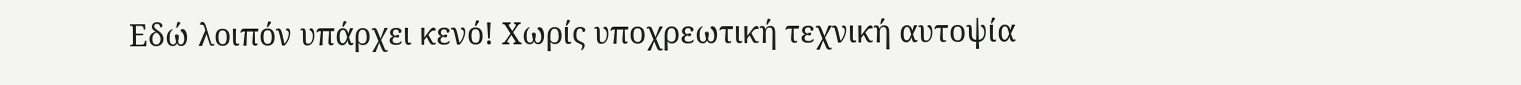Εδώ λοιπόν υπάρχει κενό! Χωρίς υποχρεωτική τεχνική αυτοψία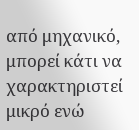από μηχανικό, μπορεί κάτι να χαρακτηριστεί μικρό ενώ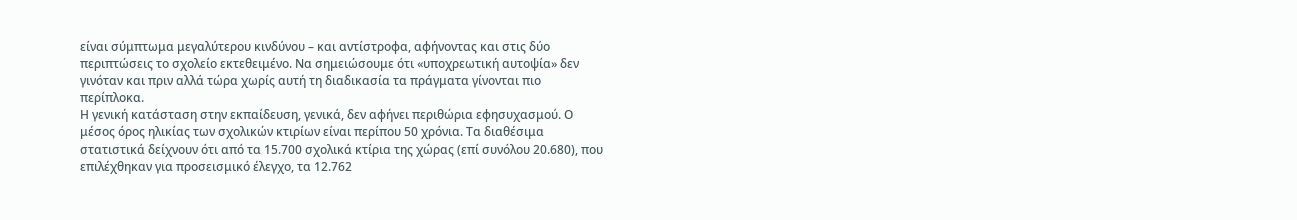είναι σύμπτωμα μεγαλύτερου κινδύνου – και αντίστροφα, αφήνοντας και στις δύο περιπτώσεις το σχολείο εκτεθειμένο. Να σημειώσουμε ότι «υποχρεωτική αυτοψία» δεν γινόταν και πριν αλλά τώρα χωρίς αυτή τη διαδικασία τα πράγματα γίνονται πιο περίπλοκα.
Η γενική κατάσταση στην εκπαίδευση, γενικά, δεν αφήνει περιθώρια εφησυχασμού. Ο μέσος όρος ηλικίας των σχολικών κτιρίων είναι περίπου 50 χρόνια. Τα διαθέσιμα στατιστικά δείχνουν ότι από τα 15.700 σχολικά κτίρια της χώρας (επί συνόλου 20.680), που επιλέχθηκαν για προσεισμικό έλεγχο, τα 12.762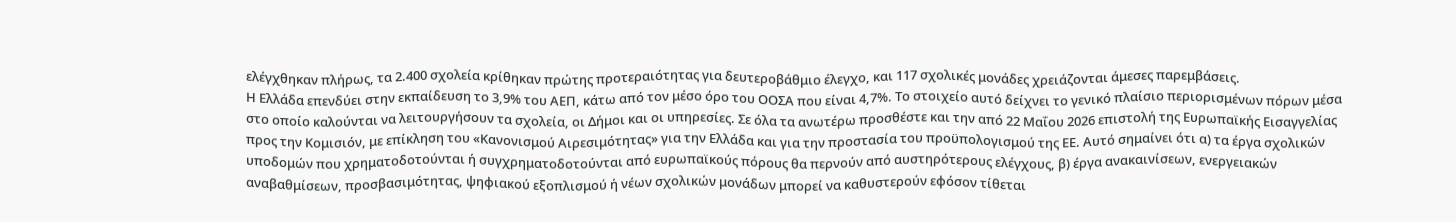ελέγχθηκαν πλήρως, τα 2.400 σχολεία κρίθηκαν πρώτης προτεραιότητας για δευτεροβάθμιο έλεγχο, και 117 σχολικές μονάδες χρειάζονται άμεσες παρεμβάσεις.
Η Ελλάδα επενδύει στην εκπαίδευση το 3,9% του ΑΕΠ, κάτω από τον μέσο όρο του ΟΟΣΑ που είναι 4,7%. Το στοιχείο αυτό δείχνει το γενικό πλαίσιο περιορισμένων πόρων μέσα στο οποίο καλούνται να λειτουργήσουν τα σχολεία, οι Δήμοι και οι υπηρεσίες. Σε όλα τα ανωτέρω προσθέστε και την από 22 Μαΐου 2026 επιστολή της Ευρωπαϊκής Εισαγγελίας προς την Κομισιόν, με επίκληση του «Κανονισμού Αιρεσιμότητας» για την Ελλάδα και για την προστασία του προϋπολογισμού της ΕΕ. Αυτό σημαίνει ότι α) τα έργα σχολικών υποδομών που χρηματοδοτούνται ή συγχρηματοδοτούνται από ευρωπαϊκούς πόρους θα περνούν από αυστηρότερους ελέγχους, β) έργα ανακαινίσεων, ενεργειακών αναβαθμίσεων, προσβασιμότητας, ψηφιακού εξοπλισμού ή νέων σχολικών μονάδων μπορεί να καθυστερούν εφόσον τίθεται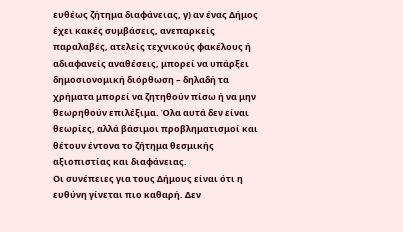ευθέως ζήτημα διαφάνειας, γ) αν ένας Δήμος έχει κακές συμβάσεις, ανεπαρκείς παραλαβές, ατελείς τεχνικούς φακέλους ή αδιαφανείς αναθέσεις, μπορεί να υπάρξει δημοσιονομική διόρθωση – δηλαδή τα χρήματα μπορεί να ζητηθούν πίσω ή να μην θεωρηθούν επιλέξιμα. Όλα αυτά δεν είναι θεωρίες, αλλά βάσιμοι προβληματισμοί και θέτουν έντονα το ζήτημα θεσμικής αξιοπιστίας και διαφάνειας.
Οι συνέπειες για τους Δήμους είναι ότι η ευθύνη γίνεται πιο καθαρή. Δεν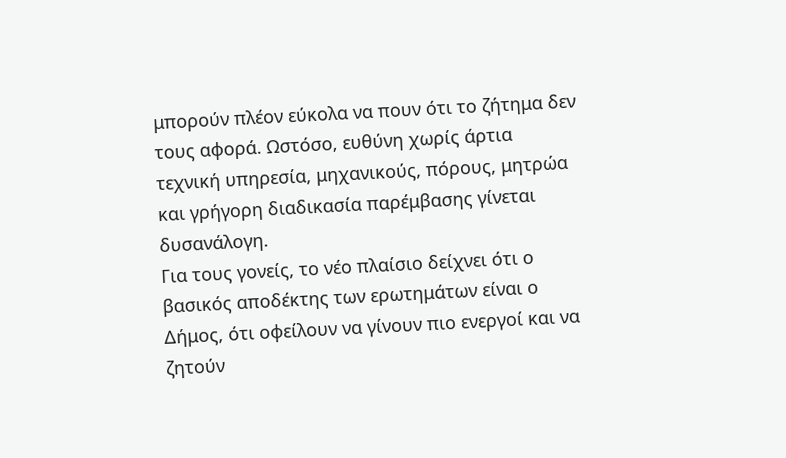μπορούν πλέον εύκολα να πουν ότι το ζήτημα δεν τους αφορά. Ωστόσο, ευθύνη χωρίς άρτια τεχνική υπηρεσία, μηχανικούς, πόρους, μητρώα και γρήγορη διαδικασία παρέμβασης γίνεται δυσανάλογη.
Για τους γονείς, το νέο πλαίσιο δείχνει ότι ο βασικός αποδέκτης των ερωτημάτων είναι ο Δήμος, ότι οφείλουν να γίνουν πιο ενεργοί και να ζητούν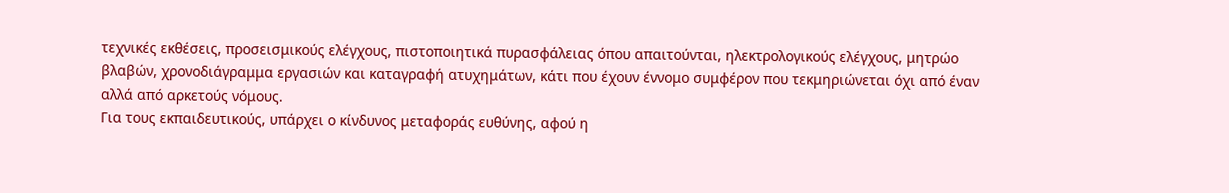τεχνικές εκθέσεις, προσεισμικούς ελέγχους, πιστοποιητικά πυρασφάλειας όπου απαιτούνται, ηλεκτρολογικούς ελέγχους, μητρώο βλαβών, χρονοδιάγραμμα εργασιών και καταγραφή ατυχημάτων, κάτι που έχουν έννομο συμφέρον που τεκμηριώνεται όχι από έναν αλλά από αρκετούς νόμους.
Για τους εκπαιδευτικούς, υπάρχει ο κίνδυνος μεταφοράς ευθύνης, αφού η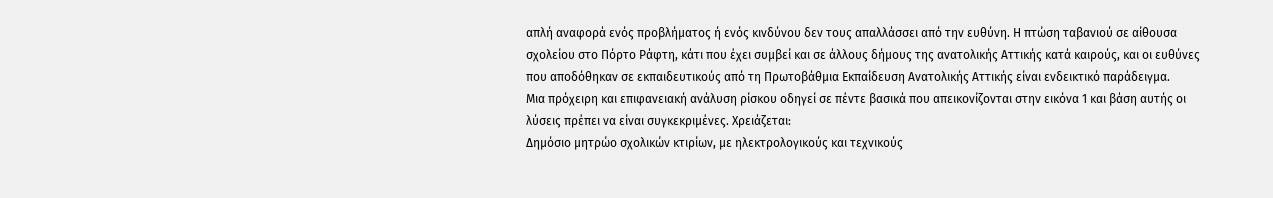απλή αναφορά ενός προβλήματος ή ενός κινδύνου δεν τους απαλλάσσει από την ευθύνη. Η πτώση ταβανιού σε αίθουσα σχολείου στο Πόρτο Ράφτη, κάτι που έχει συμβεί και σε άλλους δήμους της ανατολικής Αττικής κατά καιρούς, και οι ευθύνες που αποδόθηκαν σε εκπαιδευτικούς από τη Πρωτοβάθμια Εκπαίδευση Ανατολικής Αττικής είναι ενδεικτικό παράδειγμα.
Μια πρόχειρη και επιφανειακή ανάλυση ρίσκου οδηγεί σε πέντε βασικά που απεικονίζονται στην εικόνα 1 και βάση αυτής οι λύσεις πρέπει να είναι συγκεκριμένες. Χρειάζεται:
Δημόσιο μητρώο σχολικών κτιρίων, με ηλεκτρολογικούς και τεχνικούς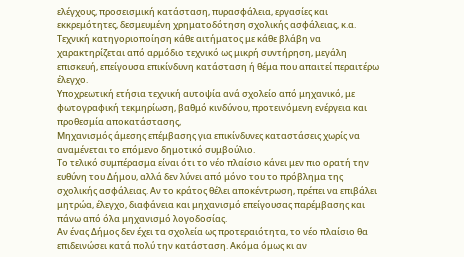ελέγχους, προσεισμική κατάσταση, πυρασφάλεια, εργασίες και εκκρεμότητες, δεσμευμένη χρηματοδότηση σχολικής ασφάλειας, κ.α.
Τεχνική κατηγοριοποίηση κάθε αιτήματος με κάθε βλάβη να χαρακτηρίζεται από αρμόδιο τεχνικό ως μικρή συντήρηση, μεγάλη επισκευή, επείγουσα επικίνδυνη κατάσταση ή θέμα που απαιτεί περαιτέρω έλεγχο.
Υποχρεωτική ετήσια τεχνική αυτοψία ανά σχολείο από μηχανικό, με φωτογραφική τεκμηρίωση, βαθμό κινδύνου, προτεινόμενη ενέργεια και προθεσμία αποκατάστασης,
Μηχανισμός άμεσης επέμβασης για επικίνδυνες καταστάσεις χωρίς να αναμένεται το επόμενο δημοτικό συμβούλιο.
Το τελικό συμπέρασμα είναι ότι το νέο πλαίσιο κάνει μεν πιο ορατή την ευθύνη του Δήμου, αλλά δεν λύνει από μόνο του το πρόβλημα της σχολικής ασφάλειας. Αν το κράτος θέλει αποκέντρωση, πρέπει να επιβάλει μητρώα, έλεγχο, διαφάνεια και μηχανισμό επείγουσας παρέμβασης και πάνω από όλα μηχανισμό λογοδοσίας.
Αν ένας Δήμος δεν έχει τα σχολεία ως προτεραιότητα, το νέο πλαίσιο θα επιδεινώσει κατά πολύ την κατάσταση. Ακόμα όμως κι αν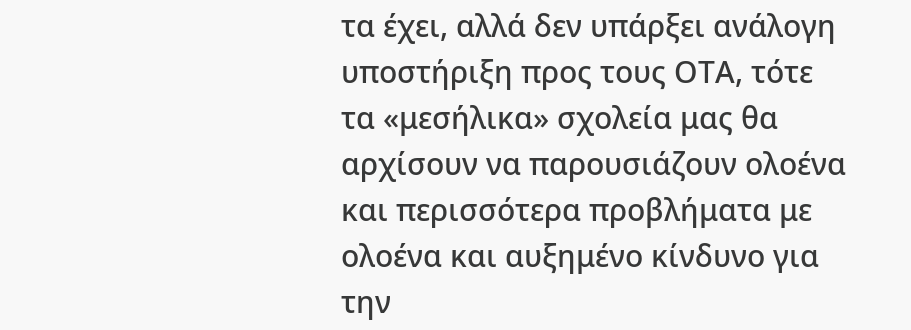τα έχει, αλλά δεν υπάρξει ανάλογη υποστήριξη προς τους ΟΤΑ, τότε τα «μεσήλικα» σχολεία μας θα αρχίσουν να παρουσιάζουν ολοένα και περισσότερα προβλήματα με ολοένα και αυξημένο κίνδυνο για την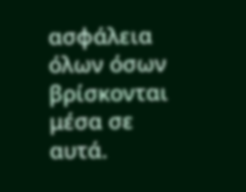ασφάλεια όλων όσων βρίσκονται μέσα σε αυτά.